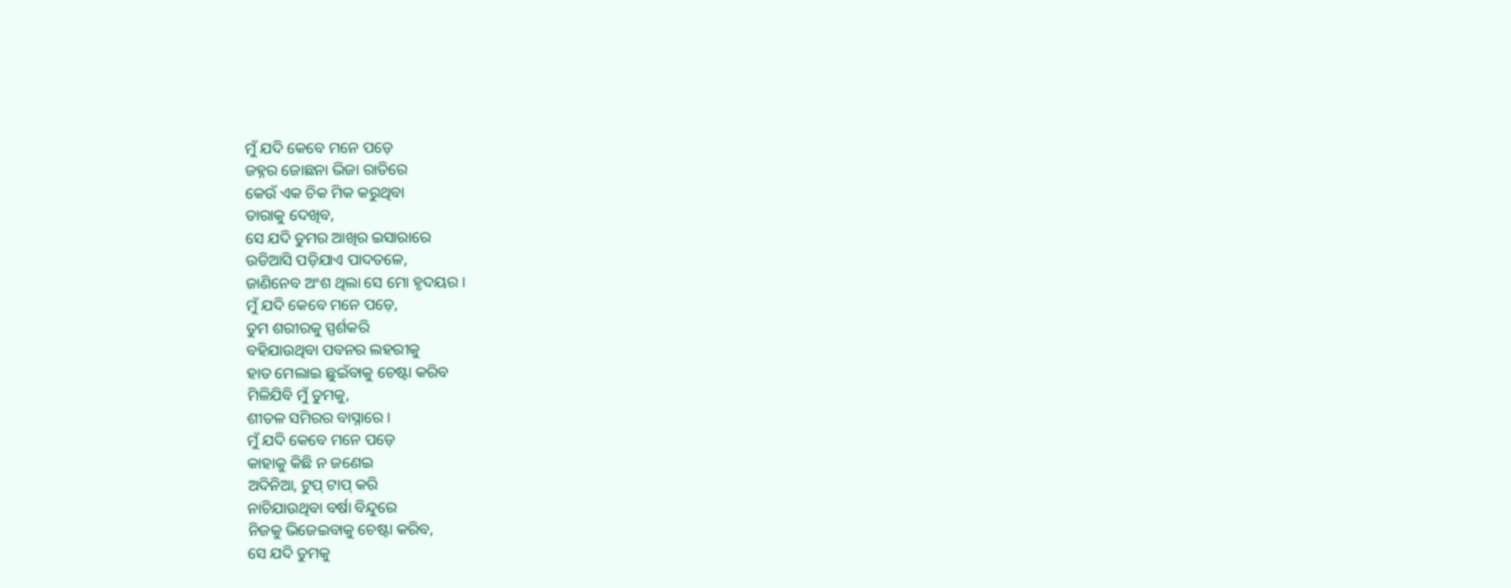ମୁଁ ଯଦି କେବେ ମନେ ପଡ଼େ
ଜହ୍ନର ଜୋଛନା ଭିଜା ରାତିରେ
କେଉଁ ଏକ ଚିକ ମିକ କରୁଥିବା
ତାରାକୁ ଦେଖିବ,
ସେ ଯଦି ତୁମର ଆଖିର ଇସାରାରେ
ଉଡିଆସି ପଡ଼ିଯାଏ ପାଦତଳେ,
ଜାଣିନେବ ଅଂଶ ଥିଲା ସେ ମୋ ହୃଦୟର ।
ମୁଁ ଯଦି କେବେ ମନେ ପଡ଼େ,
ତୁମ ଶରୀରକୁ ସ୍ପର୍ଶକରି
ବହିଯାଉଥିବା ପବନର ଲହରୀକୁ
ହାତ ମେଲାଇ ଛୁଇଁବାକୁ ଚେଷ୍ଟା କରିବ
ମିଳିଯିବି ମୁଁ ତୁମକୁ,
ଶୀତଳ ସମିରର ବାସ୍ନାରେ ।
ମୁଁ ଯଦି କେବେ ମନେ ପଡ଼େ
କାହାକୁ କିଛି ନ ଜଣେଇ
ଅଦିନିଆ, ଟୁପ୍ ଟାପ୍ କରି
ନାଚିଯାଉଥିବା ବର୍ଷା ବିନ୍ଦୁରେ
ନିଜକୁ ଭିଜେଇବାକୁ ଚେଷ୍ଟା କରିବ,
ସେ ଯଦି ତୁମକୁ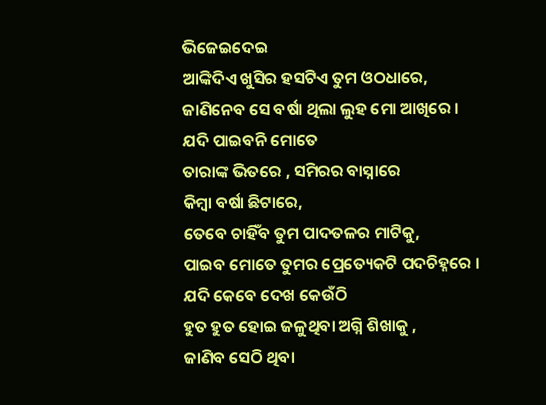ଭିଜେଇଦେଇ
ଆଙ୍କିଦିଏ ଖୁସିର ହସଟିଏ ତୁମ ଓଠଧାରେ,
ଜାଣିନେବ ସେ ବର୍ଷା ଥିଲା ଲୁହ ମୋ ଆଖିରେ ।
ଯଦି ପାଇବନି ମୋତେ
ତାରାଙ୍କ ଭିତରେ , ସମିରର ବାସ୍ନାରେ
କିମ୍ବା ବର୍ଷା ଛିଟାରେ,
ତେବେ ଚାହିଁବ ତୁମ ପାଦତଳର ମାଟିକୁ,
ପାଇବ ମୋତେ ତୁମର ପ୍ରେତ୍ୟେକଟି ପଦଚିହ୍ନରେ ।
ଯଦି କେବେ ଦେଖ କେଉଁଠି
ହୁତ ହୁତ ହୋଇ ଜଳୁଥିବା ଅଗ୍ନି ଶିଖାକୁ ,
ଜାଣିବ ସେଠି ଥିବା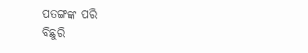ପତଙ୍ଗଙ୍କ ପରି
ବିଛୁରି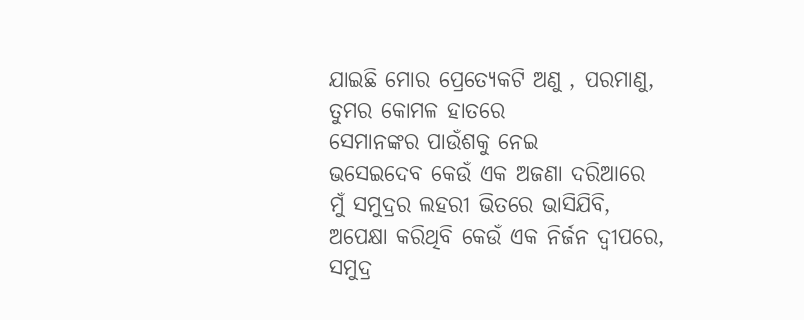ଯାଇଛି ମୋର ପ୍ରେତ୍ୟେକଟି ଅଣୁ , ପରମାଣୁ,
ତୁମର କୋମଳ ହାତରେ
ସେମାନଙ୍କର ପାଉଁଶକୁ ନେଇ
ଭସେଇଦେବ କେଉଁ ଏକ ଅଜଣା ଦରିଆରେ
ମୁଁ ସମୁଦ୍ରର ଲହରୀ ଭିତରେ ଭାସିଯିବି,
ଅପେକ୍ଷା କରିଥିବି କେଉଁ ଏକ ନିର୍ଜନ ଦ୍ଵୀପରେ,
ସମୁଦ୍ର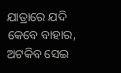ଯାତ୍ରାରେ ଯଦି କେବେ ବାହାର,
ଅଟକିବ ସେଇ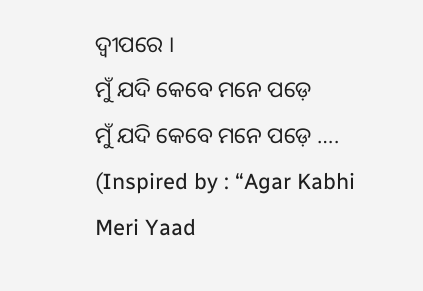ଦ୍ଵୀପରେ ।
ମୁଁ ଯଦି କେବେ ମନେ ପଡ଼େ
ମୁଁ ଯଦି କେବେ ମନେ ପଡ଼େ ….
(Inspired by : “Agar Kabhi Meri Yaad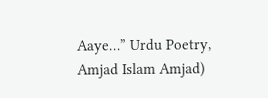Aaye…” Urdu Poetry, Amjad Islam Amjad)